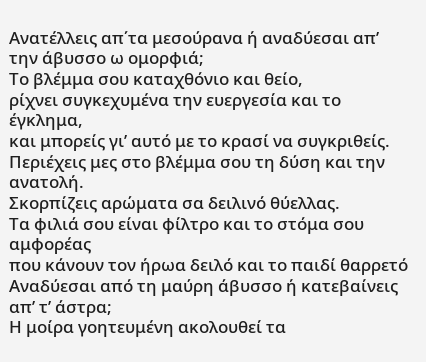Ανατέλλεις απ΄τα μεσούρανα ή αναδύεσαι απ’ την άβυσσο ω ομορφιά;
Το βλέμμα σου καταχθόνιο και θείο,
ρίχνει συγκεχυμένα την ευεργεσία και το έγκλημα,
και μπορείς γι’ αυτό με το κρασί να συγκριθείς.
Περιέχεις μες στο βλέμμα σου τη δύση και την ανατολή.
Σκορπίζεις αρώματα σα δειλινό θύελλας.
Τα φιλιά σου είναι φίλτρο και το στόμα σου αμφορέας
που κάνουν τον ήρωα δειλό και το παιδί θαρρετό
Αναδύεσαι από τη μαύρη άβυσσο ή κατεβαίνεις απ’ τ’ άστρα;
Η μοίρα γοητευμένη ακολουθεί τα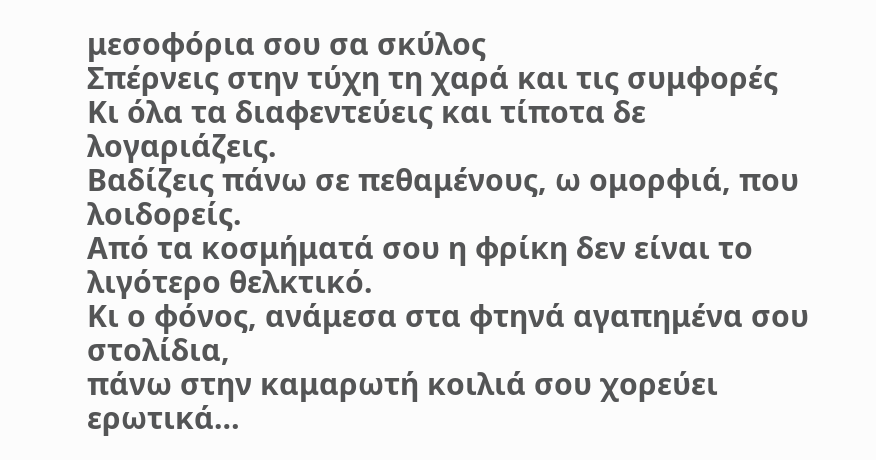μεσοφόρια σου σα σκύλος
Σπέρνεις στην τύχη τη χαρά και τις συμφορές
Κι όλα τα διαφεντεύεις και τίποτα δε λογαριάζεις.
Βαδίζεις πάνω σε πεθαμένους, ω ομορφιά, που λοιδορείς.
Από τα κοσμήματά σου η φρίκη δεν είναι το λιγότερο θελκτικό.
Κι ο φόνος, ανάμεσα στα φτηνά αγαπημένα σου στολίδια,
πάνω στην καμαρωτή κοιλιά σου χορεύει ερωτικά…